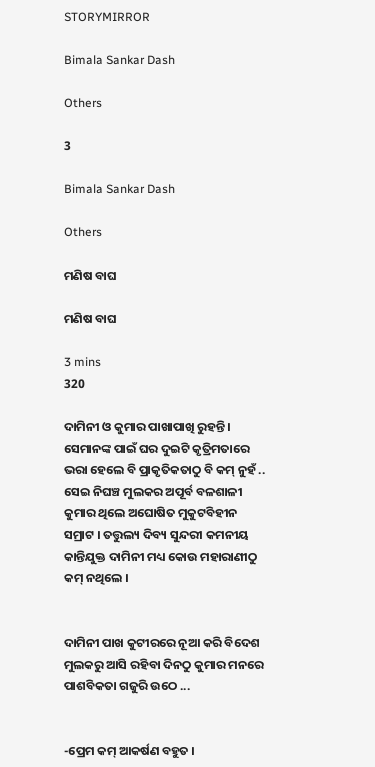STORYMIRROR

Bimala Sankar Dash

Others

3

Bimala Sankar Dash

Others

ମଣିଷ ବାଘ

ମଣିଷ ବାଘ

3 mins
320

ଦାମିନୀ ଓ କୁମାର ପାଖାପାଖି ରୁହନ୍ତି । ସେମାନଙ୍କ ପାଇଁ ଘର ଦୁଇଟି କୃତ୍ରିମତାରେ ଭରା ହେଲେ ବି ପ୍ରାକୃତିକତାଠୁ ବି କମ୍ ନୁହଁ .. ସେଇ ନିଘଞ୍ଚ ମୁଲକର ଅପୂର୍ବ ବଳଶାଳୀ କୁମାର ଥିଲେ ଅଘୋଷିତ ମୁକୁଟବିହୀନ ସମ୍ରାଟ । ତତ୍ତୁଲ୍ୟ ଦିବ୍ୟ ସୁନ୍ଦରୀ କମନୀୟ କାନ୍ତିଯୁକ୍ତ ଦାମିନୀ ମଧ୍ୟ କୋଉ ମହାରାଣୀଠୁ କମ୍ ନଥିଲେ ।


ଦାମିନୀ ପାଖ କୁଟୀରରେ ନୂଆ କରି ବିଦେଶ ମୁଲକରୁ ଆସି ରହିବା ଦିନଠୁ କୁମାର ମନରେ ପାଶବିକତା ଗଜୁରି ଉଠେ ...


-ପ୍ରେମ କମ୍ ଆକର୍ଷଣ ବହୁତ ।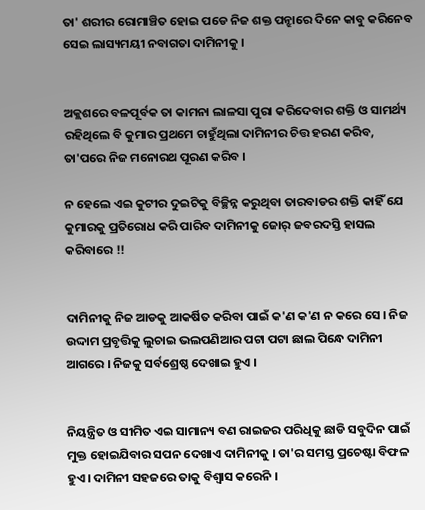ତା' ଶରୀର ରୋମାଞ୍ଚିତ ହୋଇ ପଡେ ନିଜ ଶକ୍ତ ପନ୍ଝାରେ ଦିନେ କାବୁ କରିନେବ ସେଇ ଲାସ୍ୟମୟୀ ନବାଗତା ଦାମିନୀକୁ ।


ଅକ୍ଲଶରେ ବଳପୂର୍ବକ ତା କାମନା ଲାଳସା ପୁରା କରିଦେବାର ଶକ୍ତି ଓ ସାମର୍ଥ୍ୟ ରହିଥିଲେ ବି କୁମାର ପ୍ରଥମେ ଚାହୁଁଥିଲା ଦାମିନୀର ଚିତ୍ତ ହରଣ କରିବ, ତା'ପରେ ନିଜ ମନୋରଥ ପୂରଣ କରିବ ।

ନ ହେଲେ ଏଇ କୁଟୀର ଦୁଇଟିକୁ ବିଚ୍ଛିନ୍ନ କରୁଥିବା ତାରବାଡର ଶକ୍ତି କାହିଁ ଯେ କୁମାରକୁ ପ୍ରତିରୋଧ କରି ପାରିବ ଦାମିନୀକୁ ଜୋର୍ ଜବରଦସ୍ତି ହାସଲ କରିବାରେ !!


ଦାମିନୀକୁ ନିଜ ଆଡକୁ ଆକର୍ଷିତ କରିବା ପାଇଁ କ'ଣ କ'ଣ ନ କରେ ସେ । ନିଜ ଉଦ୍ଦାମ ପ୍ରବୃତ୍ତିକୁ ଲୁଚାଇ ଭଲପଣିଆର ପଟା ପଟା ଛାଲ ପିନ୍ଧେ ଦାମିନୀ ଆଗରେ । ନିଜକୁ ସର୍ବଶ୍ରେଷ୍ଠ ଦେଖାଇ ହୁଏ ।


ନିୟନ୍ତ୍ରିତ ଓ ସୀମିତ ଏଇ ସାମାନ୍ୟ ବଣ ରାଇଜର ପରିଧିକୁ ଛାଡି ସବୁଦିନ ପାଇଁ ମୁକ୍ତ ହୋଇଯିବାର ସପନ ଦେଖାଏ ଦାମିନୀକୁ । ତା'ର ସମସ୍ତ ପ୍ରଚେଷ୍ଟା ବିଫଳ ହୁଏ । ଦାମିନୀ ସହଜରେ ତାକୁ ବିଶ୍ୱାସ କରେନି ।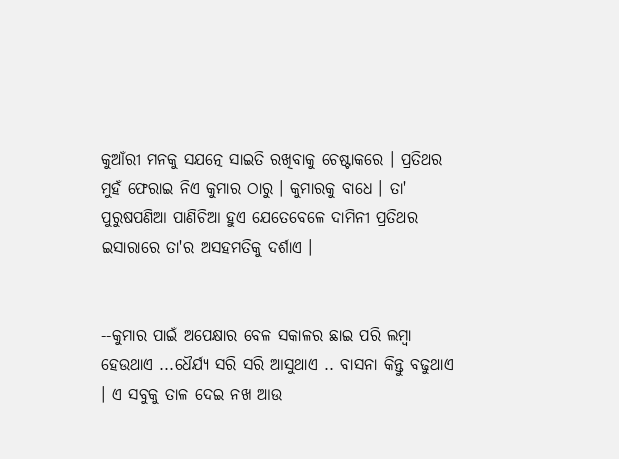କୁଆଁରୀ ମନକୁ ସଯତ୍ନେ ସାଇତି ରଖିବାକୁ ଚେଷ୍ଟାକରେ । ପ୍ରତିଥର ମୁହଁ ଫେରାଇ ନିଏ କୁମାର ଠାରୁ । କୁମାରକୁ ବାଧେ । ତା' ପୁରୁଷପଣିଆ ପାଣିଚିଆ ହୁଏ ଯେତେବେଳେ ଦାମିନୀ ପ୍ରତିଥର ଇସାରାରେ ତା'ର ଅସହମତିକୁ ଦର୍ଶାଏ ।


--କୁମାର ପାଇଁ ଅପେକ୍ଷାର ବେଳ ସକାଳର ଛାଇ ପରି ଲମ୍ବା ହେଉଥାଏ ...ଧୈର୍ଯ୍ୟ ସରି ସରି ଆସୁଥାଏ .. ବାସନା କିନ୍ତୁ ବଢୁଥାଏ । ଏ ସବୁକୁ ତାଳ ଦେଇ ନଖ ଆଉ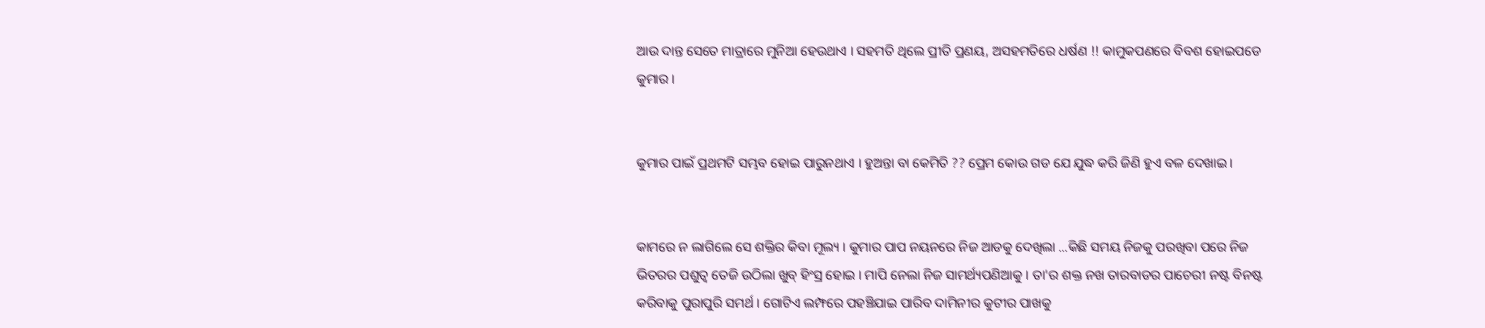ଆଉ ଦାନ୍ତ ସେତେ ମାତ୍ରାରେ ମୁନିଆ ହେଉଥାଏ । ସହମତି ଥିଲେ ପ୍ରୀତି ପ୍ରଣୟ, ଅସହମତିରେ ଧର୍ଷଣ !! କାମୁକପଣରେ ବିବଶ ହୋଇପଡେ କୁମାର ।


କୁମାର ପାଇଁ ପ୍ରଥମଟି ସମ୍ଭବ ହୋଇ ପାରୁନଥାଏ । ହୁଅନ୍ତା ବା କେମିତି ?? ପ୍ରେମ କୋଉ ଗଡ ଯେ ଯୁଦ୍ଧ କରି ଜିଣି ହୁଏ ବଳ ଦେଖାଇ ।


କାମରେ ନ ଲାଗିଲେ ସେ ଶକ୍ତିର କିବା ମୂଲ୍ୟ । କୁମାର ପାପ ନୟନରେ ନିଜ ଆଡକୁ ଦେଖିଲା ...କିଛି ସମୟ ନିଜକୁ ପରଖିବା ପରେ ନିଜ ଭିତରର ପଶୁତ୍ୱ ତେଜି ଉଠିଲା ଖୁବ୍ ହିଂସ୍ର ହୋଇ । ମାପି ନେଲା ନିଜ ସାମର୍ଥ୍ୟପଣିଆକୁ । ତା'ର ଶକ୍ତ ନଖ ତାରବାଡର ପାଚେରୀ ନଷ୍ଟ ବିନଷ୍ଟ କରିବାକୁ ପୁରାପୁରି ସମର୍ଥ । ଗୋଟିଏ ଲମ୍ଫରେ ପହଞ୍ଚିଯାଇ ପାରିବ ଦାମିନୀର କୁଟୀର ପାଖକୁ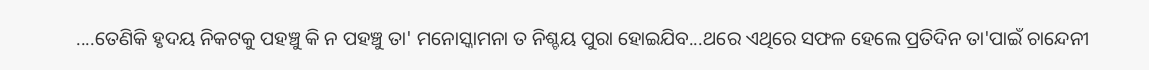....ତେଣିକି ହୃଦୟ ନିକଟକୁ ପହଞ୍ଚୁ କି ନ ପହଞ୍ଚୁ ତା' ମନୋସ୍କାମନା ତ ନିଶ୍ଚୟ ପୁରା ହୋଇଯିବ...ଥରେ ଏଥିରେ ସଫଳ ହେଲେ ପ୍ରତିଦିନ ତା'ପାଇଁ ଚାନ୍ଦେନୀ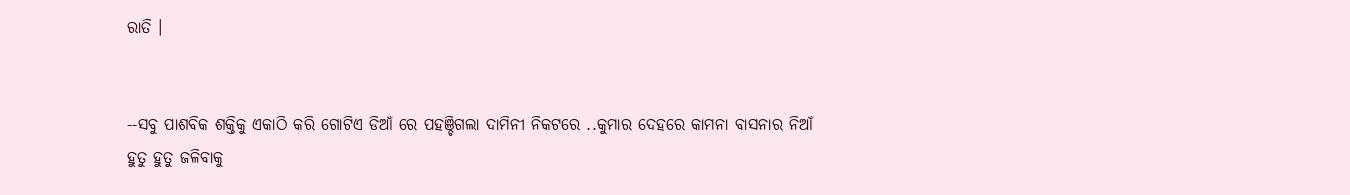ରାତି ।


--ସବୁ ପାଶବିକ ଶକ୍ତିକୁ ଏକାଠି କରି ଗୋଟିଏ ଡିଆଁ ରେ ପହଞ୍ଚିଗଲା ଦାମିନୀ ନିକଟରେ ..କୁମାର ଦେହରେ କାମନା ବାସନାର ନିଆଁ ହୁତୁ ହୁତୁ ଜଳିବାକୁ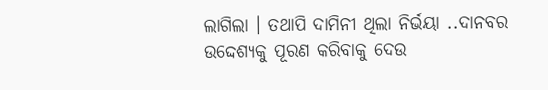ଲାଗିଲା । ତଥାପି ଦାମିନୀ ଥିଲା ନିର୍ଭୟା ..ଦାନବର ଉଦ୍ଦେଶ୍ୟକୁ ପୂରଣ କରିବାକୁ ଦେଉ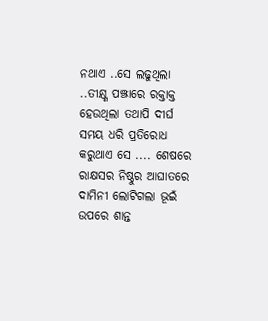ନଥାଏ ..ସେ ଲଢୁଥିଲା ..ତୀକ୍ଷ୍ଣ ପଞ୍ଝାରେ ରକ୍ତାକ୍ତ ହେଉଥିଲା ତଥାପି ଦୀର୍ଘ ସମୟ ଧରି ପ୍ରତିରୋଧ କରୁଥାଏ ସେ .... ଶେଷରେ ରାକ୍ଷସର ନିଷ୍ଠୁର ଆଘାତରେ ଦାମିନୀ ଲୋଟିଗଲା ଭୂଇଁ ଉପରେ ଶାନ୍ତ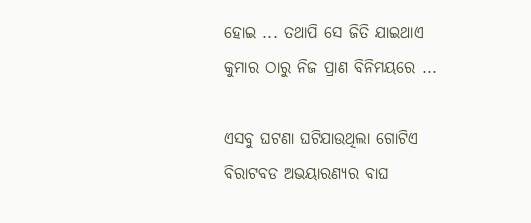ହୋଇ ... ତଥାପି ସେ ଜିତି ଯାଇଥାଏ କୁମାର ଠାରୁ ନିଜ ପ୍ରାଣ ବିନିମୟରେ ...

ଏସବୁ ଘଟଣା ଘଟିଯାଉଥିଲା ଗୋଟିଏ ବିରାଟବଡ ଅଭୟାରଣ୍ୟର ବାଘ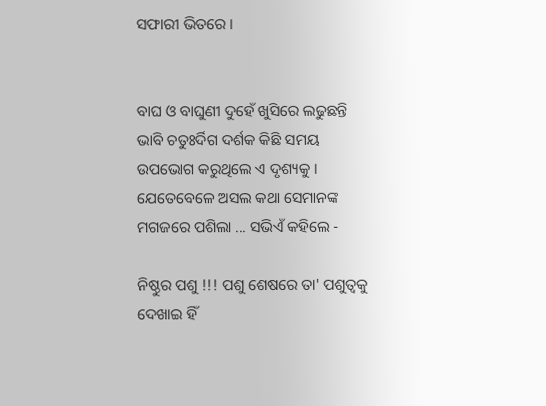ସଫାରୀ ଭିତରେ ।


ବାଘ ଓ ବାଘୁଣୀ ଦୁହେଁ ଖୁସିରେ ଲଢୁଛନ୍ତି ଭାବି ଚତୁଃର୍ଦିଗ ଦର୍ଶକ କିଛି ସମୟ ଉପଭୋଗ କରୁଥିଲେ ଏ ଦୃଶ୍ୟକୁ । ଯେତେବେଳେ ଅସଲ କଥା ସେମାନଙ୍କ ମଗଜରେ ପଶିଲା ... ସଭିଏଁ କହିଲେ -

ନିଷ୍ଠୁର ପଶୁ !!! ପଶୁ ଶେଷରେ ତା' ପଶୁତ୍ୱକୁ ଦେଖାଇ ହିଁ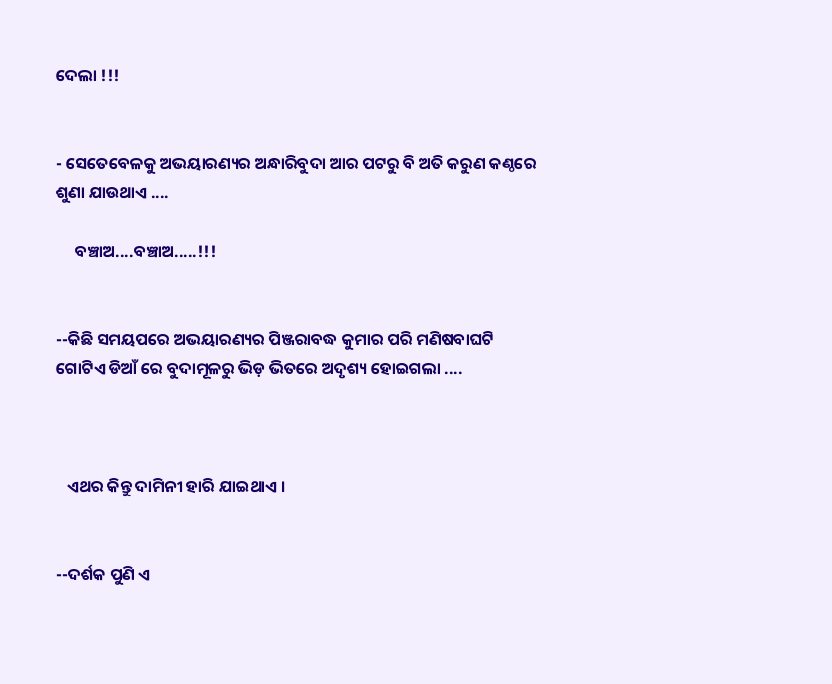ଦେଲା !!!


- ସେତେବେଳକୁ ଅଭୟାରଣ୍ୟର ଅନ୍ଧାରିବୁଦା ଆର ପଟରୁ ବି ଅତି କରୁଣ କଣ୍ଠରେ ଶୁଣା ଯାଉଥାଏ ....

     ବଞ୍ଚାଅ....ବଞ୍ଚାଅ.....!!!


--କିଛି ସମୟପରେ ଅଭୟାରଣ୍ୟର ପିଞ୍ଜରାବଦ୍ଧ କୁମାର ପରି ମଣିଷବାଘଟି ଗୋଟିଏ ଡିଆଁ ରେ ବୁଦାମୂଳରୁ ଭିଡ଼ ଭିତରେ ଅଦୃଶ୍ୟ ହୋଇଗଲା ....



   ଏଥର କିନ୍ତୁ ଦାମିନୀ ହାରି ଯାଇଥାଏ ।


--ଦର୍ଶକ ପୁଣି ଏ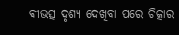ଵୀଭତ୍ସ ଦୃଶ୍ୟ ଦେଖିବା ପରେ ଚିତ୍କାର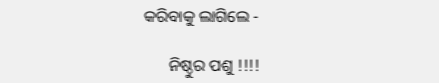କରିବାକୁ ଲାଗିଲେ -

      ନିଷ୍ଠୁର ପଶୁ !!!!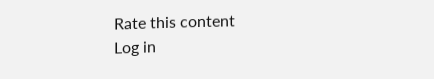Rate this content
Log in